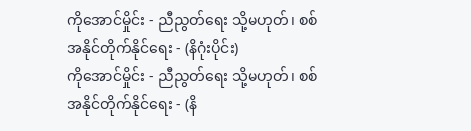ကိုအောင်မှိုင်း - ညီညွတ်ရေး သို့မဟုတ်၊ စစ်အနိုင်တိုက်နိုင်ရေး - (နိဂုံးပိုင်း)
ကိုအောင်မှိုင်း - ညီညွတ်ရေး သို့မဟုတ်၊ စစ်အနိုင်တိုက်နိုင်ရေး - (နိ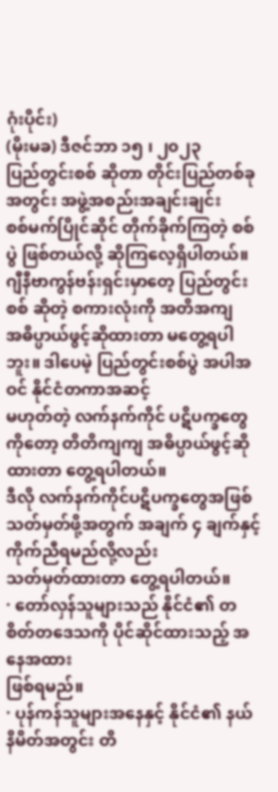ဂုံးပိုင်း)
(မိုးမခ) ဒီဇင်ဘာ ၁၅ ၊ ၂၀၂၃
ပြည်တွင်းစစ် ဆိုတာ တိုင်းပြည်တစ်ခုအတွင်း အဖွဲ့အစည်းအချင်းချင်း
စစ်မက်ပြိုင်ဆိုင် တိုက်ခိုက်ကြတဲ့ စစ်ပွဲ ဖြစ်တယ်လို့ ဆိုကြလေ့ရှိပါတယ်။
ဂျီနီဗာကွန်ဗန်းရှင်းမှာတေ့ ပြည်တွင်းစစ် ဆိုတဲ့ စကားလုံးကို အတိအကျ
အဓိပ္ပာယ်ဖွင့်ဆိုထားတာ မတွေ့ရပါဘူး။ ဒါပေမဲ့ ပြည်တွင်းစစ်ပွဲ အပါအဝင် နိုင်ငံတကာအဆင့်
မဟုတ်တဲ့ လက်နက်ကိုင် ပဋိပက္ခတွေကိုတော့ တိတိကျကျ အဓိပ္ပာယ်ဖွင့်ဆိုထားတာ တွေ့ရပါတယ်။
ဒီလို လက်နက်ကိုင်ပဋိပက္ခတွေအဖြစ် သတ်မှတ်ဖို့အတွက် အချက် ၄ ချက်နှင့် ကိုက်ညီရမည်လို့လည်း
သတ်မှတ်ထားတာ တွေ့ရပါတယ်။
· တော်လှန်သူများသည် နိုင်ငံ၏ တစိတ်တဒေသကို ပိုင်ဆိုင်ထားသည့် အနေအထား
ဖြစ်ရမည်။
· ပုန်ကန်သူများအနေနှင့် နိုင်ငံ၏ နယ်နိမိတ်အတွင်း တိ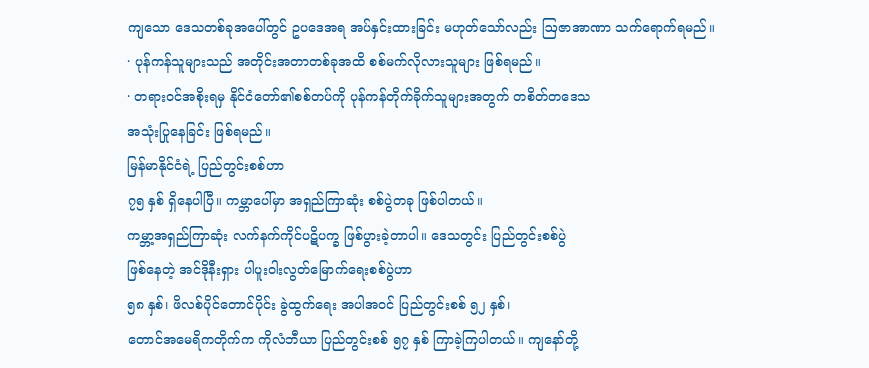ကျသော ဒေသတစ်ခုအပေါ်တွင် ဥပဒေအရ အပ်နှင်းထားခြင်း မဟုတ်သော်လည်း ဩဇာအာဏာ သက်ရောက်ရမည်။
· ပုန်ကန်သူများသည် အတိုင်းအတာတစ်ခုအထိ စစ်မက်လိုလားသူများ ဖြစ်ရမည်။
· တရားဝင်အစိုးရမှ နိုင်ငံတော်၏စစ်တပ်ကို ပုန်ကန်တိုက်ခိုက်သူများအတွက် တစိတ်တဒေသ
အသုံးပြုနေခြင်း ဖြစ်ရမည်။
မြန်မာနိုင်ငံရဲ့ ပြည်တွင်းစစ်ဟာ
၇၅ နှစ် ရှိနေပါပြီ။ ကမ္ဘာပေါ်မှာ အရှည်ကြာဆုံး စစ်ပွဲတခု ဖြစ်ပါတယ်။
ကမ္ဘာ့အရှည်ကြာဆုံး လက်နက်ကိုင်ပဋိပက္ခ ဖြစ်ပွားခဲ့တာပါ။ ဒေသတွင်း ပြည်တွင်းစစ်ပွဲ
ဖြစ်နေတဲ့ အင်ဒိုနီးရှား ပါပူးဝါးလွတ်မြောက်ရေးစစ်ပွဲဟာ
၅၈ နှစ်၊ ဖိလစ်ပိုင်တောင်ပိုင်း ခွဲထွက်ရေး အပါအဝင် ပြည်တွင်းစစ် ၅၂ နှစ်၊
တောင်အမေရိကတိုက်က ကိုလံဘီယာ ပြည်တွင်းစစ် ၅၇ နှစ် ကြာခဲ့ကြပါတယ်။ ကျနော်တို့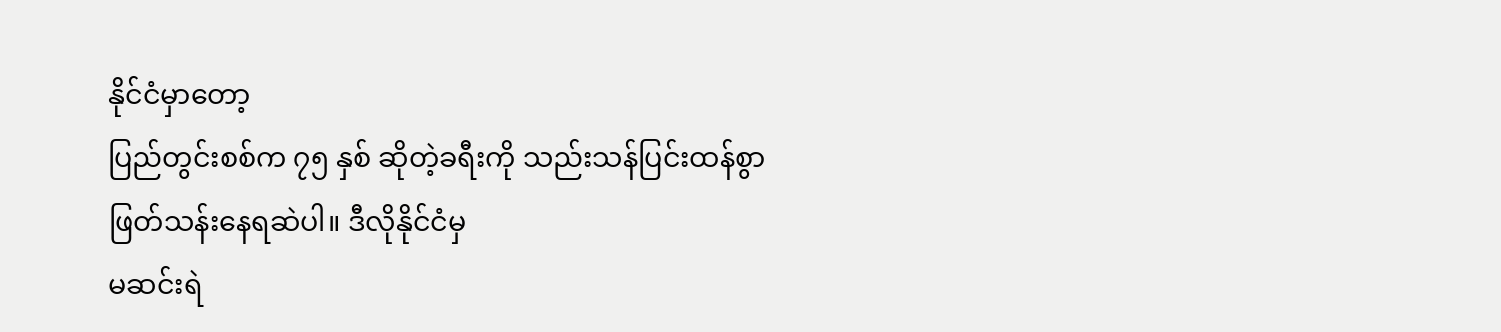နိုင်ငံမှာတော့
ပြည်တွင်းစစ်က ၇၅ နှစ် ဆိုတဲ့ခရီးကို သည်းသန်ပြင်းထန်စွာ ဖြတ်သန်းနေရဆဲပါ။ ဒီလိုနိုင်ငံမှ
မဆင်းရဲ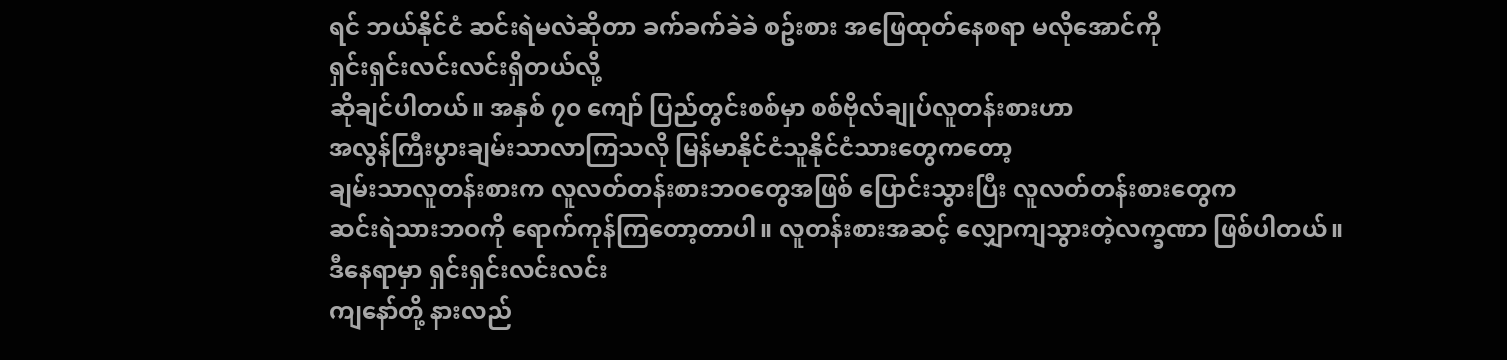ရင် ဘယ်နိုင်ငံ ဆင်းရဲမလဲဆိုတာ ခက်ခက်ခဲခဲ စဥ်းစား အဖြေထုတ်နေစရာ မလိုအောင်ကို
ရှင်းရှင်းလင်းလင်းရှိတယ်လို့
ဆိုချင်ပါတယ်။ အနှစ် ၇၀ ကျော် ပြည်တွင်းစစ်မှာ စစ်ဗိုလ်ချုပ်လူတန်းစားဟာ
အလွန်ကြီးပွားချမ်းသာလာကြသလို မြန်မာနိုင်ငံသူနိုင်ငံသားတွေကတော့
ချမ်းသာလူတန်းစားက လူလတ်တန်းစားဘဝတွေအဖြစ် ပြောင်းသွားပြီး လူလတ်တန်းစားတွေက
ဆင်းရဲသားဘဝကို ရောက်ကုန်ကြတော့တာပါ။ လူတန်းစားအဆင့် လျှောကျသွားတဲ့လက္ခဏာ ဖြစ်ပါတယ်။
ဒီနေရာမှာ ရှင်းရှင်းလင်းလင်း
ကျနော်တို့ နားလည်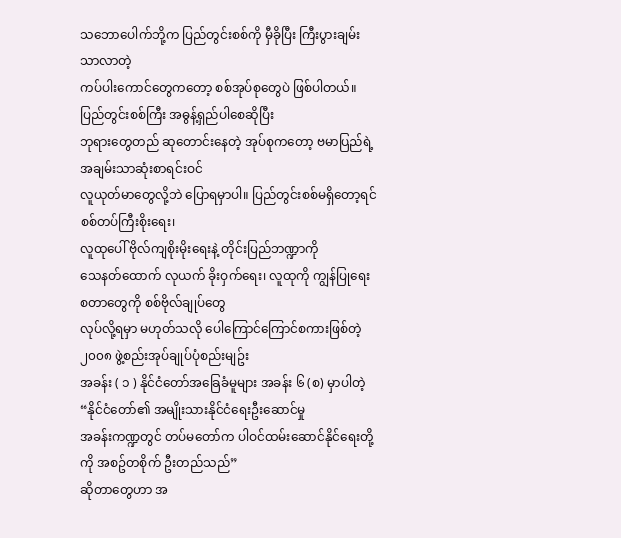သဘောပေါက်ဘို့က ပြည်တွင်းစစ်ကို မှီခိုပြီး ကြီးပွားချမ်းသာလာတဲ့
ကပ်ပါးကောင်တွေကတော့ စစ်အုပ်စုတွေပဲ ဖြစ်ပါတယ်။ ပြည်တွင်းစစ်ကြီး အဓွန့်ရှည်ပါစေဆိုပြီး
ဘုရားတွေတည် ဆုတောင်းနေတဲ့ အုပ်စုကတော့ ဗမာပြည်ရဲ့ အချမ်းသာဆုံးစာရင်းဝင်
လူယုတ်မာတွေလို့ဘဲ ပြောရမှာပါ။ ပြည်တွင်းစစ်မရှိတော့ရင် စစ်တပ်ကြီးစိုးရေး၊
လူထုပေါ် ဗိုလ်ကျစိုးမိုးရေးနဲ့ တိုင်းပြည်ဘဏ္ဍာကို
သေနတ်ထောက် လုယက် ခိုးဝှက်ရေး၊ လူထုကို ကျွန်ပြုရေး စတာတွေကို စစ်ဗိုလ်ချုပ်တွေ
လုပ်လို့ရမှာ မဟုတ်သလို ပေါကြောင်ကြောင်စကားဖြစ်တဲ့ ၂၀၀၈ ဖွဲ့စည်းအုပ်ချုပ်ပုံစည်းမျဥ်း
အခန်း ( ၁ ) နိုင်ငံတော်အခြေခံမူများ အခန်း ၆ (စ) မှာပါတဲ့ “နိုင်ငံတော်၏ အမျိုးသားနိုင်ငံရေးဦးဆောင်မှု
အခန်းကဏ္ဍတွင် တပ်မတော်က ပါဝင်ထမ်းဆောင်နိုင်ရေးတို့ကို အစဥ်တစိုက် ဦးတည်သည်”
ဆိုတာတွေဟာ အ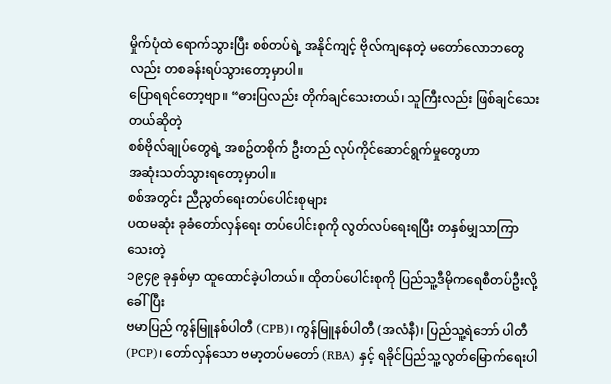မှိုက်ပုံထဲ ရောက်သွားပြီး စစ်တပ်ရဲ့ အနိုင်ကျင့် ဗိုလ်ကျနေတဲ့ မတော်လောဘတွေလည်း တစခန်းရပ်သွားတော့မှာပါ။
ပြောရရင်တော့ဗျာ။ “ဓားပြလည်း တိုက်ချင်သေးတယ်၊ သူကြီးလည်း ဖြစ်ချင်သေးတယ်ဆိုတဲ့
စစ်ဗိုလ်ချုပ်တွေရဲ့ အစဥ်တစိုက် ဦးတည် လုပ်ကိုင်ဆောင်ရွက်မှုတွေဟာ
အဆုံးသတ်သွားရတော့မှာပါ။
စစ်အတွင်း ညီညွတ်ရေးတပ်ပေါင်းစုများ
ပထမဆုံး ခုခံတော်လှန်ရေး တပ်ပေါင်းစုကို လွတ်လပ်ရေးရပြီး တနှစ်မျှသာကြာသေးတဲ့
၁၉၄၉ ခုနှစ်မှာ ထူထောင်ခဲ့ပါတယ်။ ထိုတပ်ပေါင်းစုကို ပြည်သူ့ဒီမိုကရေစီတပ်ဦးလို့ ခေါ်ပြီး
ဗမာပြည် ကွန်မြူနစ်ပါတီ (CPB)၊ ကွန်မြူနစ်ပါတီ (အလံနီ)၊ ပြည်သူ့ရဲဘော် ပါတီ (PCP)၊ တော်လှန်သော ဗမာ့တပ်မတော် (RBA) နှင့် ရခိုင်ပြည်သူ့လွတ်မြောက်ရေးပါ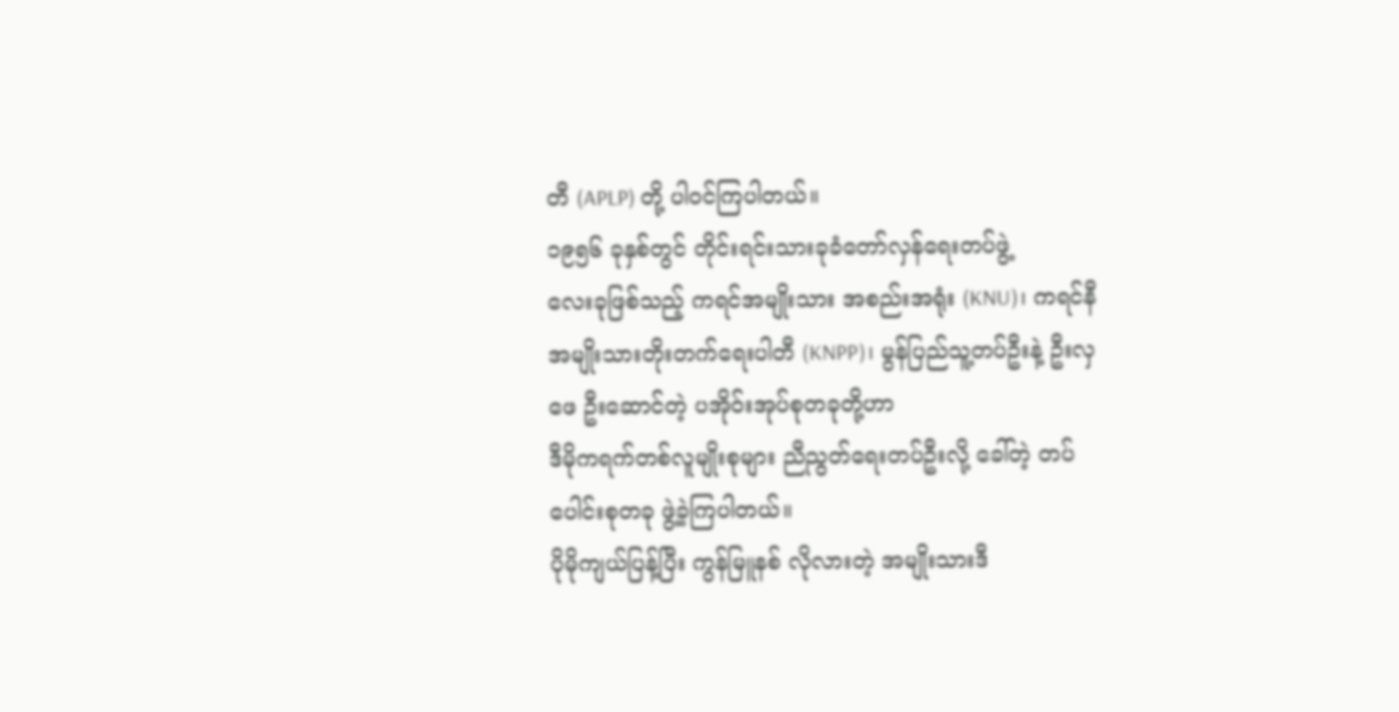တီ (APLP) တို့ ပါဝင်ကြပါတယ်။
၁၉၅၆ ခုနှစ်တွင် တိုင်းရင်းသားခုခံတော်လှန်ရေးတပ်ဖွဲ့
လေးခုဖြစ်သည့် ကရင်အမျိုးသား အစည်းအရုံး (KNU)၊ ကရင်နီအမျိုးသားတိုးတက်ရေးပါတီ (KNPP)၊ မွန်ပြည်သူ့တပ်ဦးနဲ့ ဦးလှဖေ ဦးဆောင်တဲ့ ပအိုဝ်းအုပ်စုတခုတို့ဟာ
ဒီမိုကရက်တစ်လူမျိုးစုများ ညီညွတ်ရေးတပ်ဦးလို့ ခေါ်တဲ့ တပ်ပေါင်းစုတခု ဖွဲ့ခဲ့ကြပါတယ်။
ပိုမိုကျယ်ပြန့်ပြီး ကွန်မြူနစ် လိုလားတဲ့ အမျိုးသားဒီ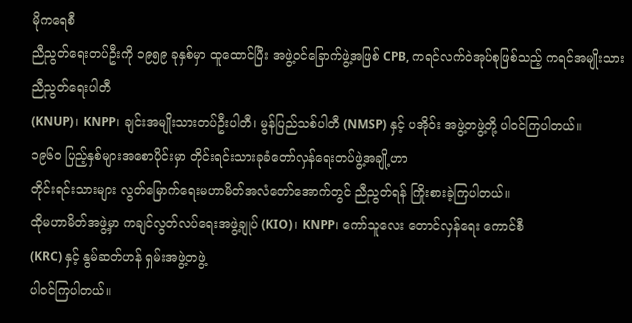မိုကရေစီ
ညီညွတ်ရေးတပ်ဦးကို ၁၉၅၉ ခုနှစ်မှာ ထူထောင်ပြီး အဖွဲ့ဝင်ခြောက်ဖွဲ့အဖြစ် CPB, ကရင်လက်ဝဲအုပ်စုဖြစ်သည့် ကရင်အမျိုးသားညီညွတ်ရေးပါတီ
(KNUP)၊ KNPP၊ ချင်းအမျိုးသားတပ်ဦးပါတီ၊ မွန်ပြည်သစ်ပါတီ (NMSP) နှင့် ပအိုဝ်း အဖွဲ့တဖွဲ့တို့ ပါဝင်ကြပါတယ်။
၁၉၆၀ ပြည့်နှစ်များအစောပိုင်းမှာ တိုင်းရင်းသားခုခံတော်လှန်ရေးတပ်ဖွဲ့အချို့ဟာ
တိုင်းရင်းသားများ လွတ်မြောက်ရေးမဟာမိတ်အလံတော်အောက်တွင် ညီညွတ်ရန် ကြိုးစားခဲ့ကြပါတယ်။
ထိုမဟာမိတ်အဖွဲ့မှာ ကချင်လွတ်လပ်ရေးအဖွဲ့ချုပ် (KIO)၊ KNPP၊ ကော်သူလေး တောင်လှန်ရေး ကောင်စီ
(KRC) နှင့် နွမ်ဆတ်ဟန် ရှမ်းအဖွဲ့တဖွဲ့
ပါဝင်ကြပါတယ်။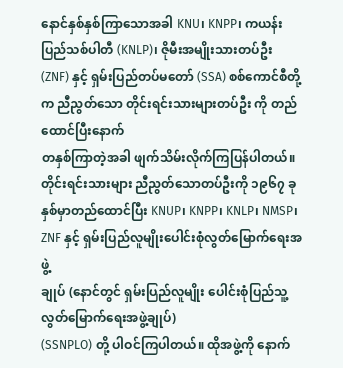နောင်နှစ်နှစ်ကြာသောအခါ KNU၊ KNPP၊ ကယန်းပြည်သစ်ပါတီ (KNLP)၊ ဇိုမီးအမျိုးသားတပ်ဦး (ZNF) နှင့် ရှမ်းပြည်တပ်မတော် (SSA) စစ်ကောင်စီတို့က ညီညွတ်သော တိုင်းရင်းသားများတပ်ဦး ကို တည်ထောင်ပြီးနောက်
တနှစ်ကြာတဲ့အခါ ဖျက်သိမ်းလိုက်ကြပြန်ပါတယ်။
တိုင်းရင်းသားများ ညီညွတ်သောတပ်ဦးကို ၁၉၆၇ ခုနှစ်မှာတည်ထောင်ပြီး KNUP၊ KNPP၊ KNLP၊ NMSP၊ ZNF နှင့် ရှမ်းပြည်လူမျိုးပေါင်းစုံလွတ်မြောက်ရေးအဖွဲ့
ချုပ် (နောင်တွင် ရှမ်းပြည်လူမျိုး ပေါင်းစုံပြည်သူ့လွတ်မြောက်ရေးအဖွဲ့ချုပ်)
(SSNPLO) တို့ ပါဝင်ကြပါတယ်။ ထိုအဖွဲ့ကို နောက်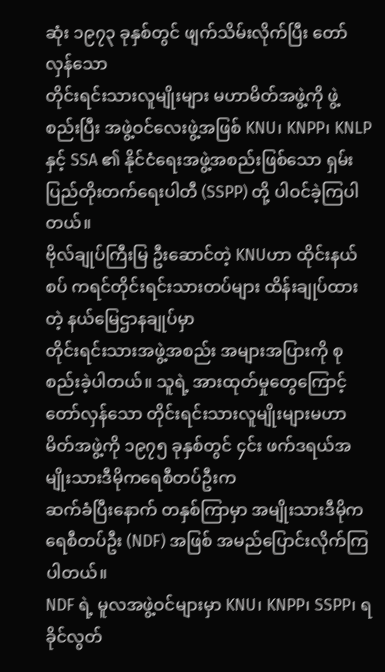ဆုံး ၁၉၇၃ ခုနှစ်တွင် ဖျက်သိမ်းလိုက်ပြီး တော်လှန်သော
တိုင်းရင်းသားလူမျိုးများ မဟာမိတ်အဖွဲ့ကို ဖွဲ့စည်းပြီး အဖွဲ့ဝင်လေးဖွဲ့အဖြစ် KNU၊ KNPP၊ KNLP နှင့် SSA ၏ နိုင်ငံရေးအဖွဲ့အစည်းဖြစ်သော ရှမ်းပြည်တိုးတက်ရေးပါတီ (SSPP) တို့ ပါဝင်ခဲ့ကြပါတယ်။
ဗိုလ်ချုပ်ကြီးမြ ဦးဆောင်တဲ့ KNUဟာ ထိုင်းနယ်စပ် ကရင်တိုင်းရင်းသားတပ်များ ထိန်းချုပ်ထားတဲ့ နယ်မြေဌာနချုပ်မှာ
တိုင်းရင်းသားအဖွဲ့အစည်း အများအပြားကို စုစည်းခဲ့ပါတယ်။ သူရဲ့ အားထုတ်မှုတွေကြောင့်
တော်လှန်သော တိုင်းရင်းသားလူမျိုးများမဟာမိတ်အဖွဲ့ကို ၁၉၇၅ ခုနှစ်တွင် ၄င်း ဖက်ဒရယ်အမျိုးသားဒီမိုကရေစီတပ်ဦးက
ဆက်ခံပြီးနောက် တနှစ်ကြာမှာ အမျိုးသားဒီမိုကရေစီတပ်ဦး (NDF) အဖြစ် အမည်ပြောင်းလိုက်ကြပါတယ်။
NDF ရဲ့ မူလအဖွဲ့ဝင်များမှာ KNU၊ KNPP၊ SSPP၊ ရခိုင်လွတ်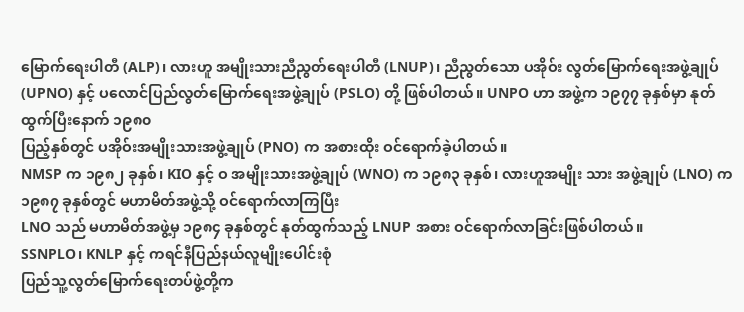မြောက်ရေးပါတီ (ALP)၊ လားဟူ အမျိုးသားညီညွတ်ရေးပါတီ (LNUP)၊ ညီညွတ်သော ပအိုဝ်း လွတ်မြောက်ရေးအဖွဲ့ချုပ် (UPNO) နှင့် ပလောင်ပြည်လွတ်မြောက်ရေးအဖွဲ့ချုပ် (PSLO) တို့ ဖြစ်ပါတယ်။ UNPO ဟာ အဖွဲ့က ၁၉၇၇ ခုနှစ်မှာ နုတ်ထွက်ပြီးနောက် ၁၉၈၀
ပြည့်နှစ်တွင် ပအိုဝ်းအမျိုးသားအဖွဲ့ချုပ် (PNO) က အစားထိုး ဝင်ရောက်ခဲ့ပါတယ်။
NMSP က ၁၉၈၂ ခုနှစ်၊ KIO နှင့် ဝ အမျိုးသားအဖွဲ့ချုပ် (WNO) က ၁၉၈၃ ခုနှစ်၊ လားဟူအမျိုး သား အဖွဲ့ချုပ် (LNO) က ၁၉၈၇ ခုနှစ်တွင် မဟာမိတ်အဖွဲ့သို့ ဝင်ရောက်လာကြပြီး
LNO သည် မဟာမိတ်အဖွဲ့မှ ၁၉၈၄ ခုနှစ်တွင် နုတ်ထွက်သည့် LNUP အစား ဝင်ရောက်လာခြင်းဖြစ်ပါတယ်။
SSNPLO၊ KNLP နှင့် ကရင်နီပြည်နယ်လူမျိုးပေါင်းစုံ
ပြည်သူ့လွတ်မြောက်ရေးတပ်ဖွဲ့တို့က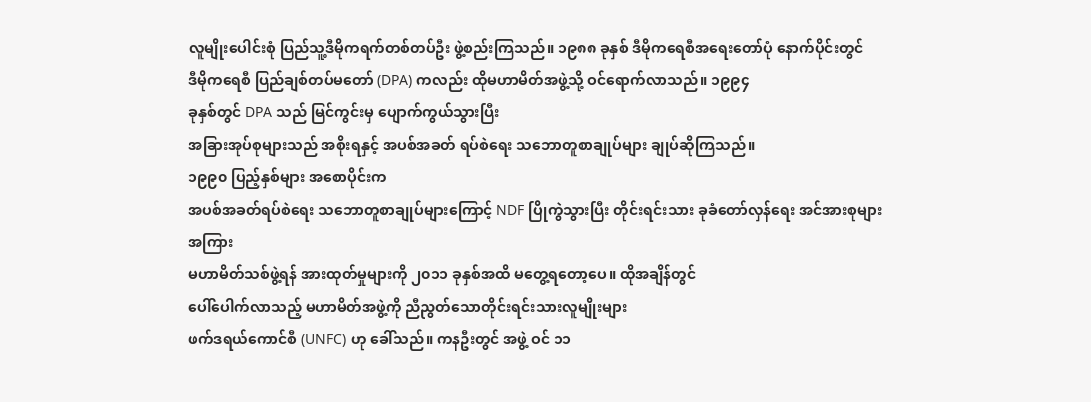လူမျိုးပေါင်းစုံ ပြည်သူ့ဒီမိုကရက်တစ်တပ်ဦး ဖွဲ့စည်းကြသည်။ ၁၉၈၈ ခုနှစ် ဒီမိုကရေစီအရေးတော်ပုံ နောက်ပိုင်းတွင်
ဒီမိုကရေစီ ပြည်ချစ်တပ်မတော် (DPA) ကလည်း ထိုမဟာမိတ်အဖွဲ့သို့ ဝင်ရောက်လာသည်။ ၁၉၉၄
ခုနှစ်တွင် DPA သည် မြင်ကွင်းမှ ပျောက်ကွယ်သွားပြီး
အခြားအုပ်စုများသည် အစိုးရနှင့် အပစ်အခတ် ရပ်စဲရေး သဘောတူစာချုပ်များ ချုပ်ဆိုကြသည်။
၁၉၉၀ ပြည့်နှစ်များ အစောပိုင်းက
အပစ်အခတ်ရပ်စဲရေး သဘောတူစာချုပ်များကြောင့် NDF ပြိုကွဲသွားပြီး တိုင်းရင်းသား ခုခံတော်လှန်ရေး အင်အားစုများအကြား
မဟာမိတ်သစ်ဖွဲ့ရန် အားထုတ်မှုများကို ၂၀၁၁ ခုနှစ်အထိ မတွေ့ရတော့ပေ။ ထိုအချိန်တွင်
ပေါ်ပေါက်လာသည့် မဟာမိတ်အဖွဲ့ကို ညီညွတ်သောတိုင်းရင်းသားလူမျိုးများ
ဖက်ဒရယ်ကောင်စီ (UNFC) ဟု ခေါ်သည်။ ကနဦးတွင် အဖွဲ့ ဝင် ၁၁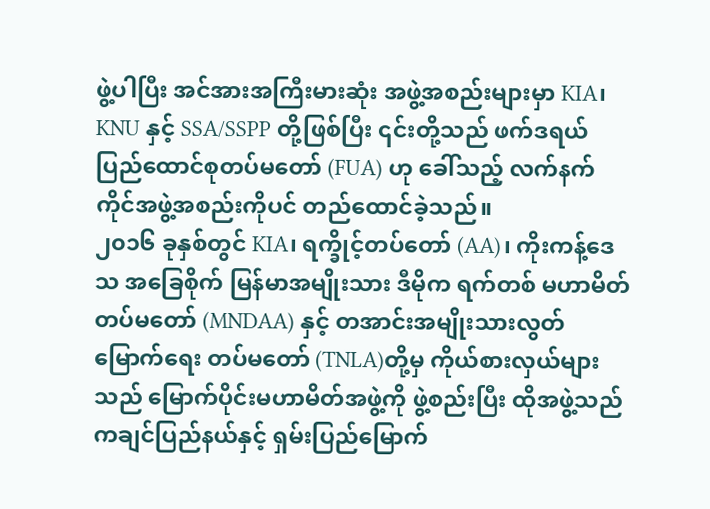ဖွဲ့ပါပြီး အင်အားအကြီးမားဆုံး အဖွဲ့အစည်းများမှာ KIA၊ KNU နှင့် SSA/SSPP တို့ဖြစ်ပြီး ၎င်းတို့သည် ဖက်ဒရယ်ပြည်ထောင်စုတပ်မတော် (FUA) ဟု ခေါ်သည့် လက်နက်ကိုင်အဖွဲ့အစည်းကိုပင် တည်ထောင်ခဲ့သည်။
၂၀၁၆ ခုနှစ်တွင် KIA၊ ရက္ခိုင့်တပ်တော် (AA)၊ ကိုးကန့်ဒေသ အခြေစိုက် မြန်မာအမျိုးသား ဒီမိုက ရက်တစ် မဟာမိတ်တပ်မတော် (MNDAA) နှင့် တအာင်းအမျိုးသားလွတ်မြောက်ရေး တပ်မတော် (TNLA)တို့မှ ကိုယ်စားလှယ်များသည် မြောက်ပိုင်းမဟာမိတ်အဖွဲ့ကို ဖွဲ့စည်းပြီး ထိုအဖွဲ့သည်
ကချင်ပြည်နယ်နှင့် ရှမ်းပြည်မြောက်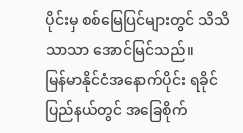ပိုင်းမှ စစ်မြေပြင်များတွင် သိသိသာသာ အောင်မြင်သည်။
မြန်မာနိုင်ငံအနောက်ပိုင်း ရခိုင်ပြည်နယ်တွင် အခြေစိုက်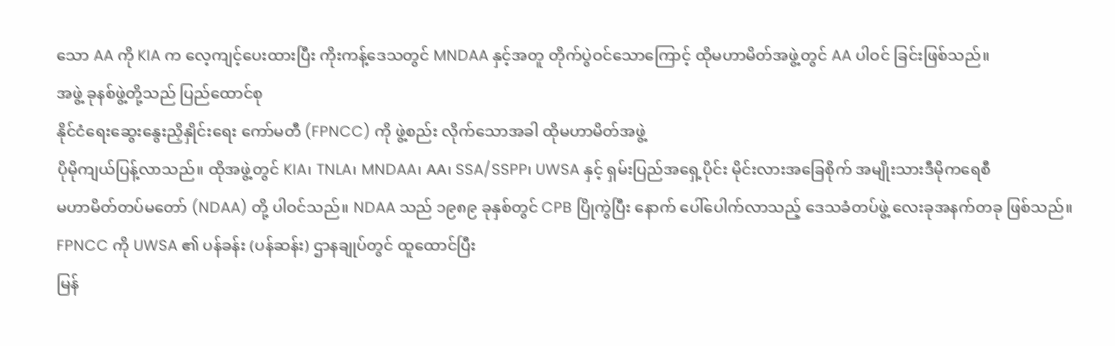သော AA ကို KIA က လေ့ကျင့်ပေးထားပြီး ကိုးကန့်ဒေသတွင် MNDAA နှင့်အတူ တိုက်ပွဲဝင်သောကြောင့် ထိုမဟာမိတ်အဖွဲ့တွင် AA ပါဝင် ခြင်းဖြစ်သည်။
အဖွဲ့ ခုနစ်ဖွဲ့တို့သည် ပြည်ထောင်စု
နိုင်ငံရေးဆွေးနွေးညှိနှိုင်းရေး ကော်မတီ (FPNCC) ကို ဖွဲ့စည်း လိုက်သောအခါ ထိုမဟာမိတ်အဖွဲ့
ပိုမိုကျယ်ပြန့်လာသည်။ ထိုအဖွဲ့တွင် KIA၊ TNLA၊ MNDAA၊ AA၊ SSA/SSPP၊ UWSA နှင့် ရှမ်းပြည်အရှေ့ပိုင်း မိုင်းလားအခြေစိုက် အမျိုးသားဒီမိုကရေစီ
မဟာမိတ်တပ်မတော် (NDAA) တို့ ပါဝင်သည်။ NDAA သည် ၁၉၈၉ ခုနှစ်တွင် CPB ပြိုကွဲပြီး နောက် ပေါ်ပေါက်လာသည့် ဒေသခံတပ်ဖွဲ့ လေးခုအနက်တခု ဖြစ်သည်။
FPNCC ကို UWSA ၏ ပန်ခန်း (ပန်ဆန်း) ဌာနချုပ်တွင် ထူထောင်ပြီး
မြန်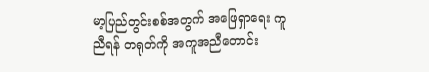မာ့ပြည်တွင်းစစ်အတွက် အဖြေရှာရေး ကူညီရန် တရုတ်ကို အကူအညီတောင်း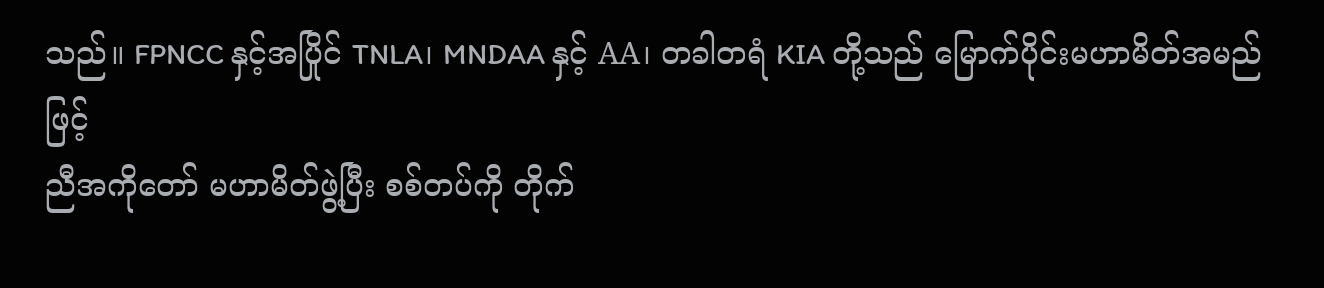သည်။ FPNCC နှင့်အပြိုင် TNLA၊ MNDAA နှင့် AA၊ တခါတရံ KIA တို့သည် မြောက်ပိုင်းမဟာမိတ်အမည်ဖြင့်
ညီအကိုတော် မဟာမိတ်ဖွဲ့ပြီး စစ်တပ်ကို တိုက်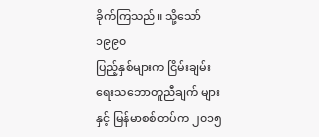ခိုက်ကြသည်။ သို့သော် ၁၉၉၀
ပြည့်နှစ်များက ငြိမ်းချမ်းရေးသဘောတူညီချက် များနှင့် မြန်မာစစ်တပ်က ၂၀၁၅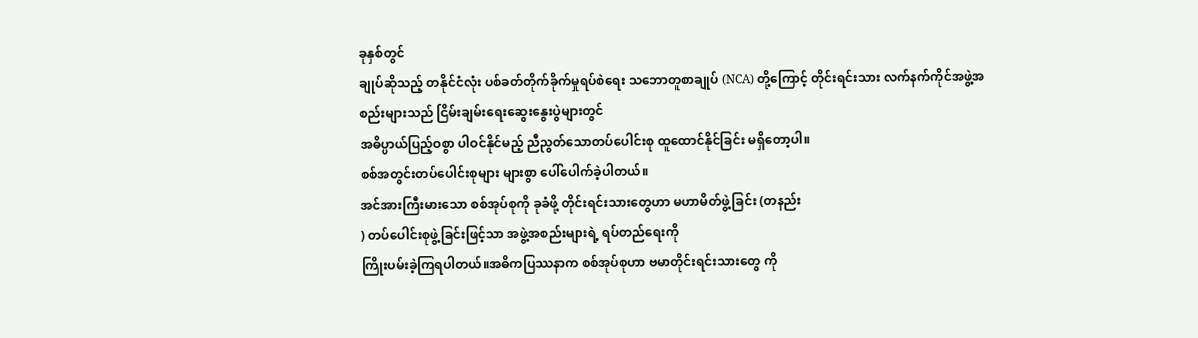ခုနှစ်တွင်
ချုပ်ဆိုသည့် တနိုင်ငံလုံး ပစ်ခတ်တိုက်ခိုက်မှုရပ်စဲရေး သဘောတူစာချုပ် (NCA) တို့ကြောင့် တိုင်းရင်းသား လက်နက်ကိုင်အဖွဲ့အစည်းများသည် ငြိမ်းချမ်းရေးဆွေးနွေးပွဲများတွင်
အဓိပ္ပာယ်ပြည့်ဝစွာ ပါဝင်နိုင်မည့် ညီညွတ်သောတပ်ပေါင်းစု ထူထောင်နိုင်ခြင်း မရှိတော့ပါ။
စစ်အတွင်းတပ်ပေါင်းစုများ များစွာ ပေါ်ပေါက်ခဲ့ပါတယ်။
အင်အားကြီးမားသော စစ်အုပ်စုကို ခုခံဖို့ တိုင်းရင်းသားတွေဟာ မဟာမိတ်ဖွဲ့ခြင်း (တနည်း
) တပ်ပေါင်းစုဖွဲ့ခြင်းဖြင့်သာ အဖွဲ့အစည်းများရဲ့ ရပ်တည်ရေးကို
ကြိုးပမ်းခဲ့ကြရပါတယ်။အဓိကပြဿနာက စစ်အုပ်စုဟာ ဗမာတိုင်းရင်းသားတွေ ကို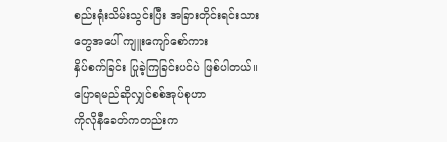စည်းရုံးသိမ်းသွင်းပြီး အခြားတိုင်းရင်းသားတွေအပေါ် ကျူးကျော်စော်ကား
နှိပ်စက်ခြင်း ပြုခဲ့ကြခြင်းပင်ပဲ ဖြစ်ပါတယ်။ ပြောရမည်ဆိုလျှင်စစ်အုပ်စုဟာ
ကိုလိုနီခေတ်ကတည်းက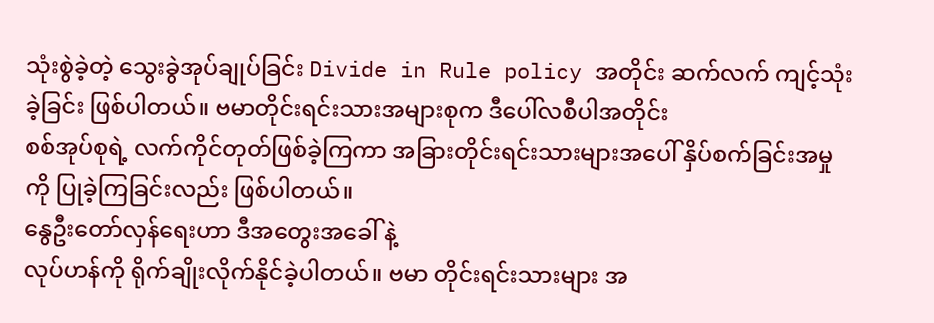သုံးစွဲခဲ့တဲ့ သွေးခွဲအုပ်ချုပ်ခြင်း Divide in Rule policy အတိုင်း ဆက်လက် ကျင့်သုံးခဲ့ခြင်း ဖြစ်ပါတယ်။ ဗမာတိုင်းရင်းသားအများစုက ဒီပေါ်လစီပါအတိုင်း
စစ်အုပ်စုရဲ့ လက်ကိုင်တုတ်ဖြစ်ခဲ့ကြကာ အခြားတိုင်းရင်းသားများအပေါ် နှိပ်စက်ခြင်းအမှုကို ပြုခဲ့ကြခြင်းလည်း ဖြစ်ပါတယ်။
နွေဦးတော်လှန်ရေးဟာ ဒီအတွေးအခေါ် နဲ့
လုပ်ဟန်ကို ရိုက်ချိုးလိုက်နိုင်ခဲ့ပါတယ်။ ဗမာ တိုင်းရင်းသားများ အ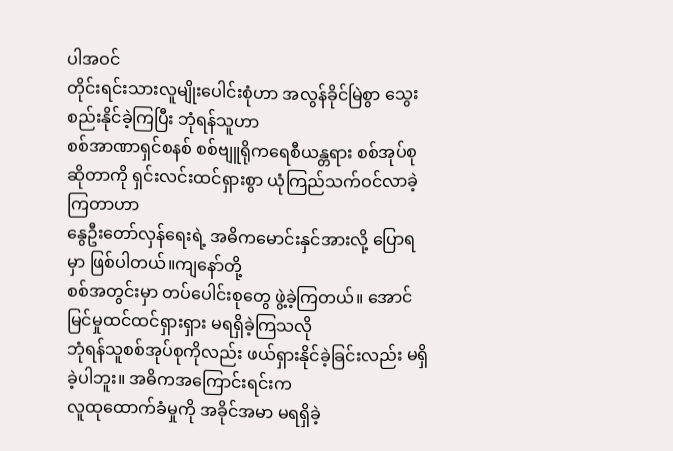ပါအဝင်
တိုင်းရင်းသားလူမျိုးပေါင်းစုံဟာ အလွန်ခိုင်မြဲစွာ သွေးစည်းနိုင်ခဲ့ကြပြီး ဘုံရန်သူဟာ
စစ်အာဏာရှင်စနစ် စစ်ဗျူရိုကရေစီယန္တရား စစ်အုပ်စုဆိုတာကို ရှင်းလင်းထင်ရှားစွာ ယုံကြည်သက်ဝင်လာခဲ့ကြတာဟာ
နွေဦးတော်လှန်ရေးရဲ့ အဓိကမောင်းနှင်အားလို့ ပြောရမှာ ဖြစ်ပါတယ်။ကျနော်တို့
စစ်အတွင်းမှာ တပ်ပေါင်းစုတွေ ဖွဲ့ခဲ့ကြတယ်။ အောင်မြင်မှုထင်ထင်ရှားရှား မရရှိခဲ့ကြသလို
ဘုံရန်သူစစ်အုပ်စုကိုလည်း ဖယ်ရှားနိုင်ခဲ့ခြင်းလည်း မရှိခဲ့ပါဘူး။ အဓိကအကြောင်းရင်းက
လူထုထောက်ခံမှုကို အခိုင်အမာ မရရှိခဲ့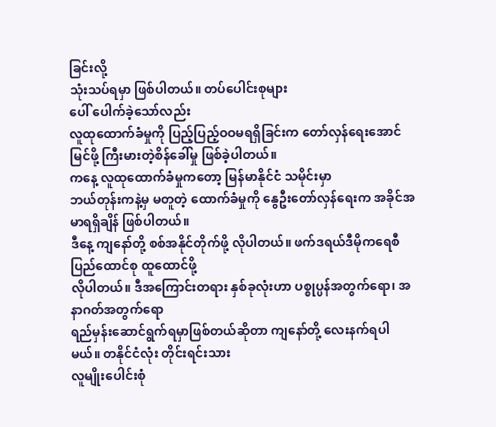ခြင်းလို့
သုံးသပ်ရမှာ ဖြစ်ပါတယ်။ တပ်ပေါင်းစုများ
ပေါ် ပေါက်ခဲ့သော်လည်း
လူထုထောက်ခံမှုကို ပြည့်ပြည့်ဝဝမရရှိခြင်းက တော်လှန်ရေးအောင်မြင်ဖို့ ကြီးမားတဲ့စိန်ခေါ်မှု ဖြစ်ခဲ့ပါတယ်။
ကနေ့ လူထုထောက်ခံမှုကတော့ မြန်မာနိုင်ငံ သမိုင်းမှာ
ဘယ်တုန်းကနဲ့မှ မတူတဲ့ ထောက်ခံမှုကို နွေဦးတော်လှန်ရေးက အခိုင်အမာရရှိချိန် ဖြစ်ပါတယ်။
ဒီနေ့ ကျနော်တို့ စစ်အနိုင်တိုက်ဖို့ လိုပါတယ်။ ဖက်ဒရယ်ဒီမိုကရေစီပြည်ထောင်စု ထူထောင်ဖို့
လိုပါတယ်။ ဒီအကြောင်းတရား နှစ်ခုလုံးဟာ ပစ္စုပ္ပန်အတွက်ရော၊ အနာဂတ်အတွက်ရော
ရည်မှန်းဆောင်ရွက်ရမှာဖြစ်တယ်ဆိုတာ ကျနော်တို့ လေးနက်ရပါမယ်။ တနိုင်ငံလုံး တိုင်းရင်းသား
လူမျိုးပေါင်းစုံ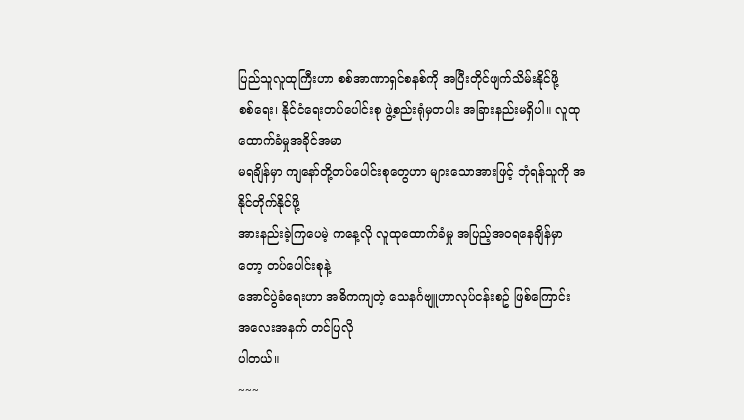ပြည်သူလူထုကြီးဟာ စစ်အာဏာရှင်စနစ်ကို အပြီးတိုင်ဖျက်သိမ်းနိုင်ဖို့
စစ်ရေး၊ နိုင်ငံရေးတပ်ပေါင်းစု ဖွဲ့စည်းရုံမှတပါး အခြားနည်းမရှိပါ။ လူထုထောက်ခံမှုအခိုင်အမာ
မရချိန်မှာ ကျနော်တို့တပ်ပေါင်းစုတွေဟာ များသောအားဖြင့် ဘုံရန်သူကို အနိုင်တိုက်နိုင်ဖို့
အားနည်းခဲ့ကြပေမဲ့ ကနေ့လို လူထုထောက်ခံမှု အပြည့်အဝရနေချိန်မှာတော့ တပ်ပေါင်းစုနဲ့
အောင်ပွဲခံရေးဟာ အဓိကကျတဲ့ သေနင်္ဂဗျူဟာလုပ်ငန်းစဥ် ဖြစ်ကြောင်း အလေးအနက် တင်ပြလို
ပါတယ်။
~~~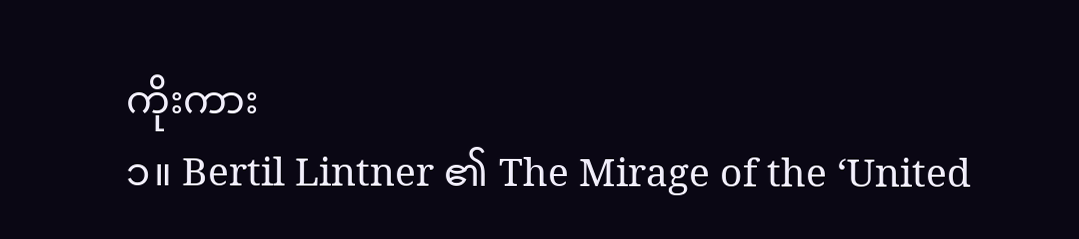ကိုးကား
၁။ Bertil Lintner ၏ The Mirage of the ‘United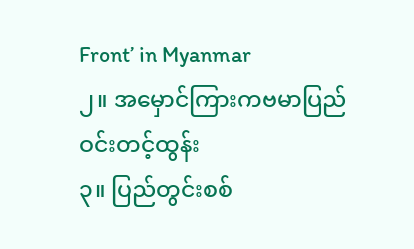Front’ in Myanmar
၂။ အမှောင်ကြားကဗမာပြည် ဝင်းတင့်ထွန်း
၃။ ပြည်တွင်းစစ်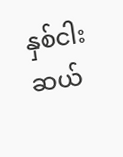နှစ်ငါးဆယ်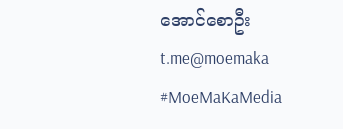အောင်စောဦး
t.me@moemaka
#MoeMaKaMedia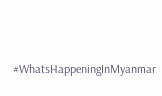#WhatsHappeningInMyanmar